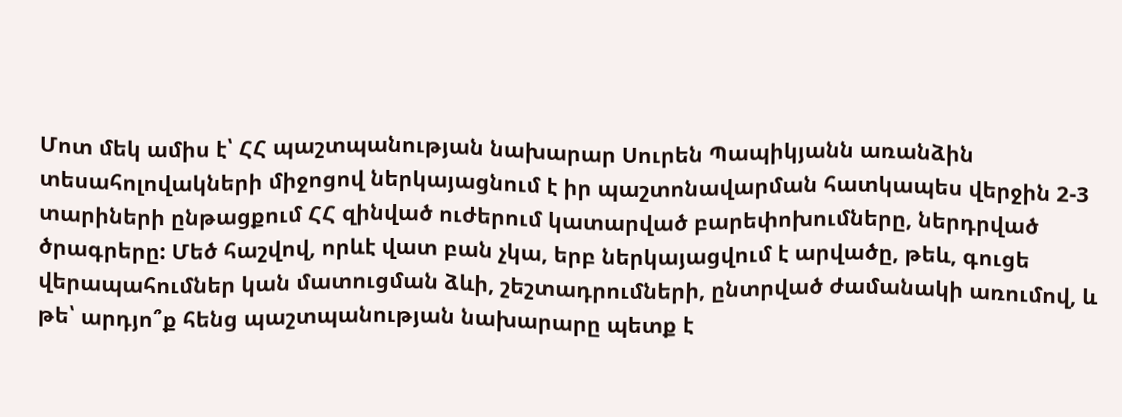Մոտ մեկ ամիս է՝ ՀՀ պաշտպանության նախարար Սուրեն Պապիկյանն առանձին տեսահոլովակների միջոցով ներկայացնում է իր պաշտոնավարման հատկապես վերջին 2-3 տարիների ընթացքում ՀՀ զինված ուժերում կատարված բարեփոխումները, ներդրված ծրագրերը: Մեծ հաշվով, որևէ վատ բան չկա, երբ ներկայացվում է արվածը, թեև, գուցե վերապահումներ կան մատուցման ձևի, շեշտադրումների, ընտրված ժամանակի առումով, և թե՝ արդյո՞ք հենց պաշտպանության նախարարը պետք է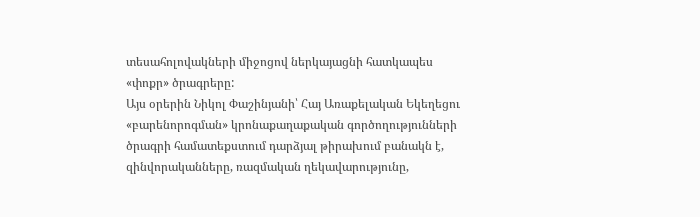տեսահոլովակների միջոցով ներկայացնի հատկապես «փոքր» ծրագրերը:
Այս օրերին Նիկոլ Փաշինյանի՝ Հայ Առաքելական Եկեղեցու «բարենորոգման» կրոնաքաղաքական գործողությունների ծրագրի համատեքստում դարձյալ թիրախում բանակն է, զինվորականները, ռազմական ղեկավարությունը,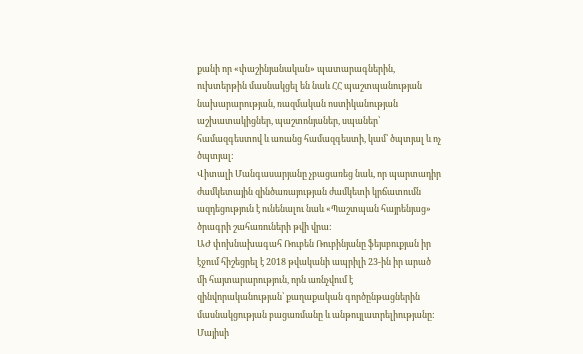քանի որ «փաշինյանական» պատարագներին, ուխտերթին մասնակցել են նաև ՀՀ պաշտպանության նախարարության, ռազմական ոստիկանության աշխատակիցներ, պաշտոնյաներ, սպաներ՝ համազգեստով և առանց համազգեստի, կամ՝ ծպտյալ և ոչ ծպտյալ:
Վիտալի Մանգասարյանը չբացառեց նաև, որ պարտադիր ժամկետային զինծառայության ժամկետի կրճատումն ազդեցություն է ունենալու նաև «Պաշտպան հայրենյաց» ծրագրի շահառուների թվի վրա:
ԱԺ փոխնախագահ Ռուբեն Ռուբինյանը ֆեյսբուքյան իր էջում հիշեցրել է 2018 թվականի ապրիլի 23-ին իր արած մի հայտարարություն, որն առնչվում է զինվորականության՝ քաղաքական գործընթացներին մասնակցության բացառմանը և անթույլատրելիությանը:
Մայիսի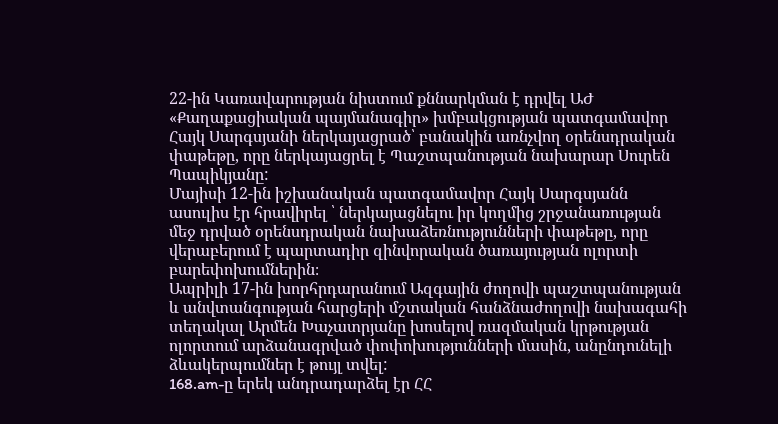22-ին Կառավարության նիստում քննարկման է դրվել ԱԺ «Քաղաքացիական պայմանագիր» խմբակցության պատգամավոր Հայկ Սարգսյանի ներկայացրած՝ բանակին առնչվող օրենսդրական փաթեթը, որը ներկայացրել է Պաշտպանության նախարար Սուրեն Պապիկյանը:
Մայիսի 12-ին իշխանական պատգամավոր Հայկ Սարգսյանն ասուլիս էր հրավիրել ՝ ներկայացնելու իր կողմից շրջանառության մեջ դրված օրենսդրական նախաձեռնությունների փաթեթը, որը վերաբերում է պարտադիր զինվորական ծառայության ոլորտի բարեփոխումներին։
Ապրիլի 17-ին խորհրդարանում Ազգային ժողովի պաշտպանության և անվտանգության հարցերի մշտական հանձնաժողովի նախագահի տեղակալ Արմեն Խաչատրյանը խոսելով ռազմական կրթության ոլորտում արձանագրված փոփոխությունների մասին, անընդունելի ձևակերպումներ է թույլ տվել:
168.am-ը երեկ անդրադարձել էր ՀՀ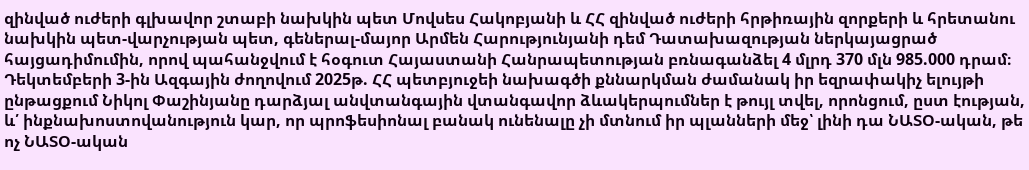զինված ուժերի գլխավոր շտաբի նախկին պետ Մովսես Հակոբյանի և ՀՀ զինված ուժերի հրթիռային զորքերի և հրետանու նախկին պետ-վարչության պետ, գեներալ-մայոր Արմեն Հարությունյանի դեմ Դատախազության ներկայացրած հայցադիմումին, որով պահանջվում է հօգուտ Հայաստանի Հանրապետության բռնագանձել 4 մլրդ 370 մլն 985.000 դրամ։
Դեկտեմբերի 3-ին Ազգային ժողովում 2025թ. ՀՀ պետբյուջեի նախագծի քննարկման ժամանակ իր եզրափակիչ ելույթի ընթացքում Նիկոլ Փաշինյանը դարձյալ անվտանգային վտանգավոր ձևակերպումներ է թույլ տվել, որոնցում, ըստ էության, և՛ ինքնախոստովանություն կար, որ պրոֆեսիոնալ բանակ ունենալը չի մտնում իր պլանների մեջ՝ լինի դա ՆԱՏՕ-ական, թե ոչ ՆԱՏՕ-ական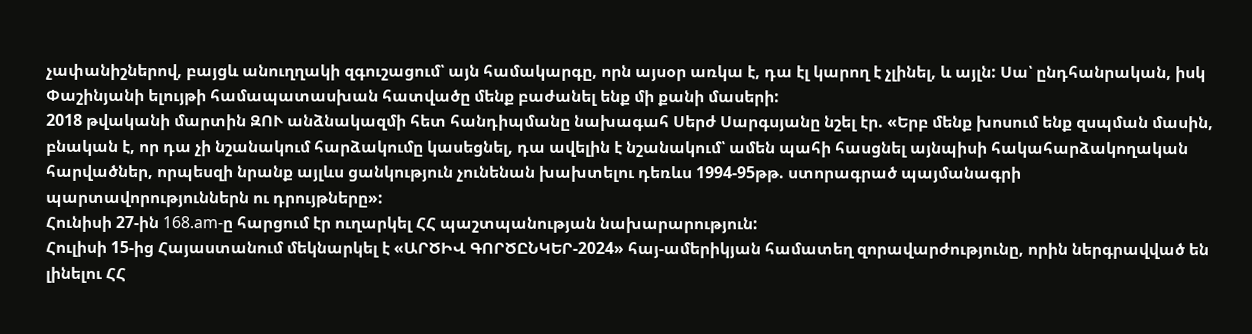չափանիշներով, բայցև անուղղակի զգուշացում՝ այն համակարգը, որն այսօր առկա է, դա էլ կարող է չլինել, և այլն: Սա՝ ընդհանրական, իսկ Փաշինյանի ելույթի համապատասխան հատվածը մենք բաժանել ենք մի քանի մասերի:
2018 թվականի մարտին ԶՈՒ անձնակազմի հետ հանդիպմանը նախագահ Սերժ Սարգսյանը նշել էր. «Երբ մենք խոսում ենք զսպման մասին, բնական է, որ դա չի նշանակում հարձակումը կասեցնել, դա ավելին է նշանակում՝ ամեն պահի հասցնել այնպիսի հակահարձակողական հարվածներ, որպեսզի նրանք այլևս ցանկություն չունենան խախտելու դեռևս 1994-95թթ. ստորագրած պայմանագրի պարտավորություններն ու դրույթները»:
Հունիսի 27-ին 168.am-ը հարցում էր ուղարկել ՀՀ պաշտպանության նախարարություն:
Հուլիսի 15-ից Հայաստանում մեկնարկել է «ԱՐԾԻՎ ԳՈՐԾԸՆԿԵՐ-2024» հայ-ամերիկյան համատեղ զորավարժությունը, որին ներգրավված են լինելու ՀՀ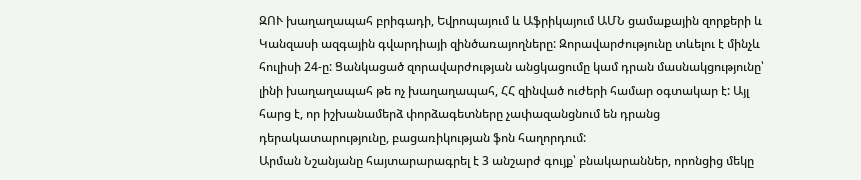ԶՈՒ խաղաղապահ բրիգադի, Եվրոպայում և Աֆրիկայում ԱՄՆ ցամաքային զորքերի և Կանզասի ազգային գվարդիայի զինծառայողները: Զորավարժությունը տևելու է մինչև հուլիսի 24-ը: Ցանկացած զորավարժության անցկացումը կամ դրան մասնակցությունը՝ լինի խաղաղապահ թե ոչ խաղաղապահ, ՀՀ զինված ուժերի համար օգտակար է: Այլ հարց է, որ իշխանամերձ փորձագետները չափազանցնում են դրանց դերակատարությունը, բացառիկության ֆոն հաղորդում:
Արման Նշանյանը հայտարարագրել է 3 անշարժ գույք՝ բնակարաններ, որոնցից մեկը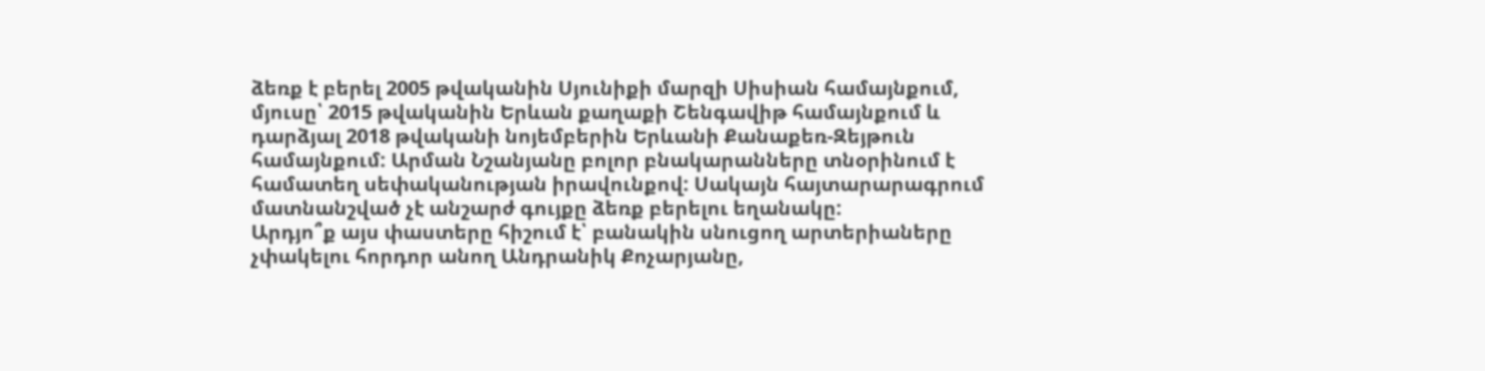ձեռք է բերել 2005 թվականին Սյունիքի մարզի Սիսիան համայնքում, մյուսը՝ 2015 թվականին Երևան քաղաքի Շենգավիթ համայնքում և դարձյալ 2018 թվականի նոյեմբերին Երևանի Քանաքեռ-Զեյթուն համայնքում: Արման Նշանյանը բոլոր բնակարանները տնօրինում է համատեղ սեփականության իրավունքով: Սակայն հայտարարագրում մատնանշված չէ անշարժ գույքը ձեռք բերելու եղանակը:
Արդյո՞ք այս փաստերը հիշում է՝ բանակին սնուցող արտերիաները չփակելու հորդոր անող Անդրանիկ Քոչարյանը,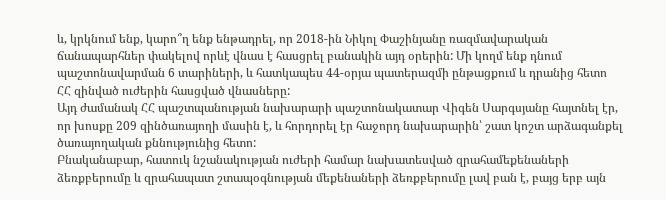և, կրկնում ենք, կարո՞ղ ենք ենթադրել, որ 2018-ին Նիկոլ Փաշինյանը ռազմավարական ճանապարհներ փակելով որևէ վնաս է հասցրել բանակին այդ օրերին: Մի կողմ ենք դնում պաշտոնավարման 6 տարիների, և հատկապես 44-օրյա պատերազմի ընթացքում և դրանից հետո ՀՀ զինված ուժերին հասցված վնասները:
Այդ ժամանակ ՀՀ պաշտպանության նախարարի պաշտոնակատար Վիգեն Սարգսյանը հայտնել էր, որ խոսքը 209 զինծառայողի մասին է, և հորդորել էր հաջորդ նախարարին՝ շատ կոշտ արձագանքել ծառայողական քննությունից հետո:
Բնականաբար, հատուկ նշանակության ուժերի համար նախատեսված զրահամեքենաների ձեռքբերումը և զրահապատ շտապօգնության մեքենաների ձեռքբերումը լավ բան է, բայց երբ այն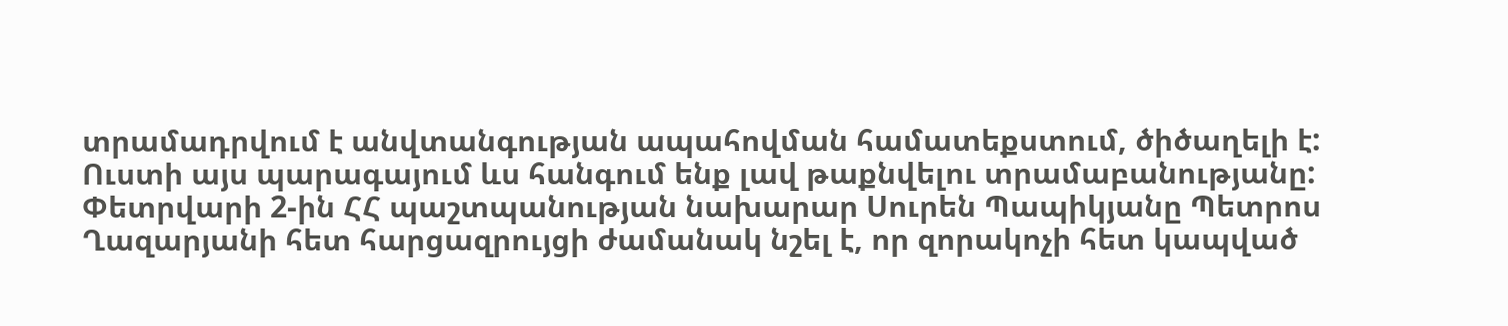տրամադրվում է անվտանգության ապահովման համատեքստում, ծիծաղելի է: Ուստի այս պարագայում ևս հանգում ենք լավ թաքնվելու տրամաբանությանը:
Փետրվարի 2-ին ՀՀ պաշտպանության նախարար Սուրեն Պապիկյանը Պետրոս Ղազարյանի հետ հարցազրույցի ժամանակ նշել է, որ զորակոչի հետ կապված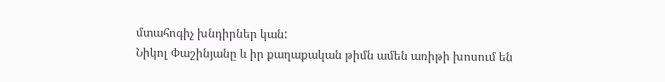մտահոգիչ խնդիրներ կան:
Նիկոլ Փաշինյանը և իր քաղաքական թիմն ամեն առիթի խոսում են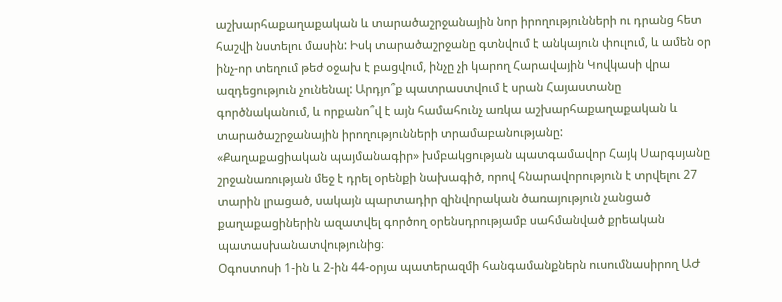աշխարհաքաղաքական և տարածաշրջանային նոր իրողությունների ու դրանց հետ հաշվի նստելու մասին: Իսկ տարածաշրջանը գտնվում է անկայուն փուլում, և ամեն օր ինչ-որ տեղում թեժ օջախ է բացվում, ինչը չի կարող Հարավային Կովկասի վրա ազդեցություն չունենալ: Արդյո՞ք պատրաստվում է սրան Հայաստանը գործնականում, և որքանո՞վ է այն համահունչ առկա աշխարհաքաղաքական և տարածաշրջանային իրողությունների տրամաբանությանը:
«Քաղաքացիական պայմանագիր» խմբակցության պատգամավոր Հայկ Սարգսյանը շրջանառության մեջ է դրել օրենքի նախագիծ, որով հնարավորություն է տրվելու 27 տարին լրացած, սակայն պարտադիր զինվորական ծառայություն չանցած քաղաքացիներին ազատվել գործող օրենսդրությամբ սահմանված քրեական պատասխանատվությունից։
Օգոստոսի 1-ին և 2-ին 44-օրյա պատերազմի հանգամանքներն ուսումնասիրող ԱԺ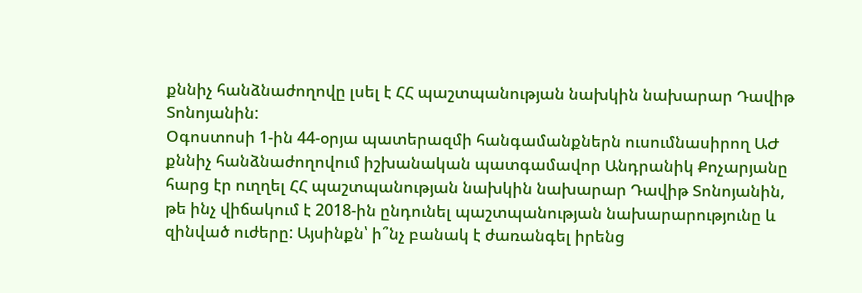քննիչ հանձնաժողովը լսել է ՀՀ պաշտպանության նախկին նախարար Դավիթ Տոնոյանին:
Օգոստոսի 1-ին 44-օրյա պատերազմի հանգամանքներն ուսումնասիրող ԱԺ քննիչ հանձնաժողովում իշխանական պատգամավոր Անդրանիկ Քոչարյանը հարց էր ուղղել ՀՀ պաշտպանության նախկին նախարար Դավիթ Տոնոյանին, թե ինչ վիճակում է 2018-ին ընդունել պաշտպանության նախարարությունը և զինված ուժերը: Այսինքն՝ ի՞նչ բանակ է ժառանգել իրենց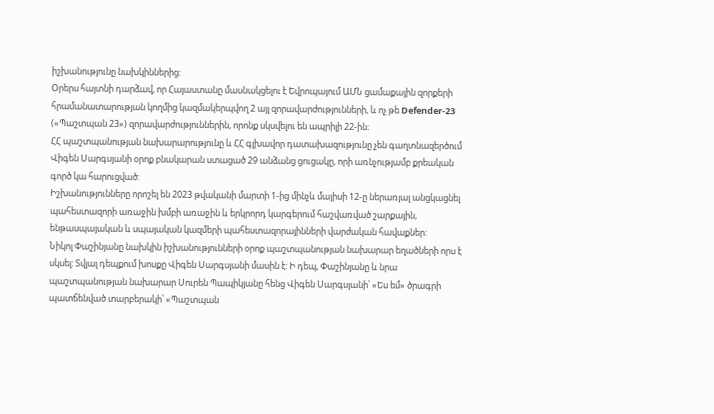իշխանությունը նախկիններից:
Օրերս հայտնի դարձավ, որ Հայաստանը մասնակցելու է Եվրոպայում ԱՄՆ ցամաքային զորքերի հրամանատարության կողմից կազմակերպվող 2 այլ զորավարժությունների, և ոչ թե Defender-23 («Պաշտպան 23») զորավարժություններին, որոնք սկսվելու են ապրիլի 22-ին։
ՀՀ պաշտպանության նախարարությունը և ՀՀ գլխավոր դատախազությունը չեն գաղտնազերծում Վիգեն Սարգսյանի օրոք բնակարան ստացած 29 անձանց ցուցակը, որի առնչությամբ քրեական գործ կա հարուցված:
Իշխանությունները որոշել են 2023 թվականի մարտի 1-ից մինչև մայիսի 12-ը ներառյալ անցկացնել պահեստազորի առաջին խմբի առաջին և երկրորդ կարգերում հաշվառված շարքային, ենթասպայական և սպայական կազմերի պահեստազորայինների վարժական հավաքներ:
Նիկոլ Փաշինյանը նախկին իշխանությունների օրոք պաշտպանության նախարար եղածների որս է սկսել: Տվյալ դեպքում խոսքը Վիգեն Սարգսյանի մասին է: Ի դեպ, Փաշինյանը և նրա պաշտպանության նախարար Սուրեն Պապիկյանը հենց Վիգեն Սարգսյանի՝ «Ես եմ» ծրագրի պատճենված տարբերակի՝ «Պաշտպան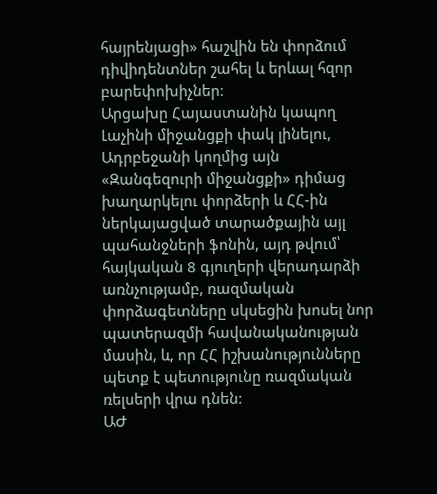հայրենյացի» հաշվին են փորձում դիվիդենտներ շահել և երևալ հզոր բարեփոխիչներ:
Արցախը Հայաստանին կապող Լաչինի միջանցքի փակ լինելու, Ադրբեջանի կողմից այն «Զանգեզուրի միջանցքի» դիմաց խաղարկելու փորձերի և ՀՀ-ին ներկայացված տարածքային այլ պահանջների ֆոնին, այդ թվում՝ հայկական 8 գյուղերի վերադարձի առնչությամբ, ռազմական փորձագետները սկսեցին խոսել նոր պատերազմի հավանականության մասին, և, որ ՀՀ իշխանությունները պետք է պետությունը ռազմական ռելսերի վրա դնեն:
ԱԺ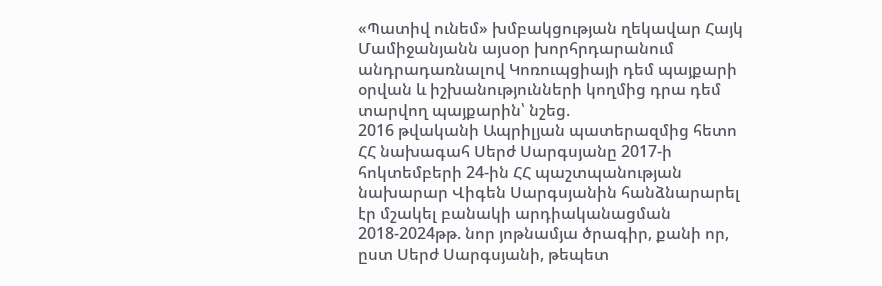«Պատիվ ունեմ» խմբակցության ղեկավար Հայկ Մամիջանյանն այսօր խորհրդարանում անդրադառնալով Կոռուպցիայի դեմ պայքարի օրվան և իշխանությունների կողմից դրա դեմ տարվող պայքարին՝ նշեց.
2016 թվականի Ապրիլյան պատերազմից հետո ՀՀ նախագահ Սերժ Սարգսյանը 2017-ի հոկտեմբերի 24-ին ՀՀ պաշտպանության նախարար Վիգեն Սարգսյանին հանձնարարել էր մշակել բանակի արդիականացման 2018-2024թթ. նոր յոթնամյա ծրագիր, քանի որ, ըստ Սերժ Սարգսյանի, թեպետ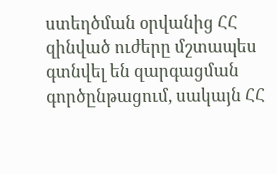ստեղծման օրվանից ՀՀ զինված ուժերը մշտապես գտնվել են զարգացման գործընթացում, սակայն ՀՀ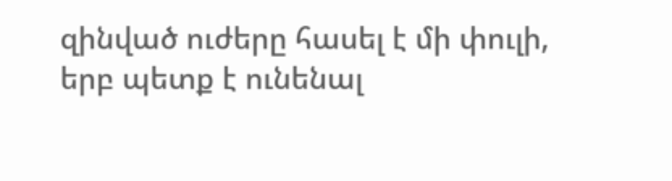զինված ուժերը հասել է մի փուլի, երբ պետք է ունենալ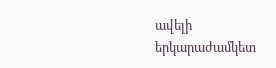ավելի երկարաժամկետ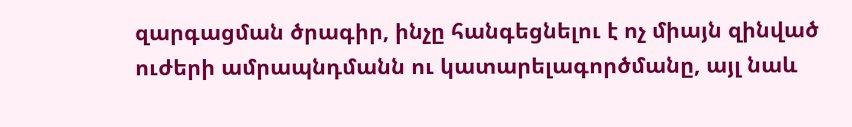զարգացման ծրագիր, ինչը հանգեցնելու է ոչ միայն զինված ուժերի ամրապնդմանն ու կատարելագործմանը, այլ նաև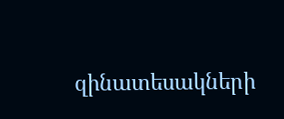զինատեսակների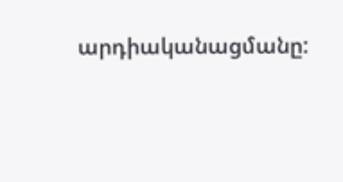արդիականացմանը: